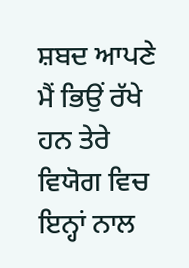ਸ਼ਬਦ ਆਪਣੇ
ਮੈਂ ਭਿਉਂ ਰੱਖੇ ਹਨ ਤੇਰੇ ਵਿਯੋਗ ਵਿਚ
ਇਨ੍ਹਾਂ ਨਾਲ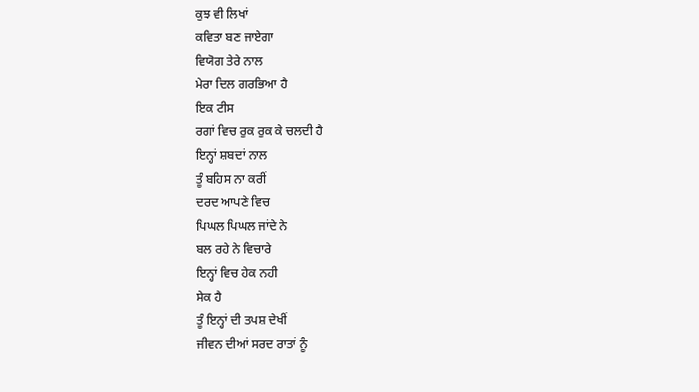ਕੁਝ ਵੀ ਲਿਖਾਂ
ਕਵਿਤਾ ਬਣ ਜਾਏਗਾ
ਵਿਯੋਗ ਤੇਰੇ ਨਾਲ
ਮੇਰਾ ਦਿਲ ਗਰਭਿਆ ਹੈ
ਇਕ ਟੀਸ
ਰਗਾਂ ਵਿਚ ਰੁਕ ਰੁਕ ਕੇ ਚਲਦੀ ਹੈ
ਇਨ੍ਹਾਂ ਸ਼ਬਦਾਂ ਨਾਲ
ਤੂੰ ਬਹਿਸ ਨਾ ਕਰੀਂ
ਦਰਦ ਆਪਣੇ ਵਿਚ
ਪਿਘਲ ਪਿਘਲ ਜਾਂਦੇ ਨੇ
ਬਲ ਰਹੇ ਨੇ ਵਿਚਾਰੇ
ਇਨ੍ਹਾਂ ਵਿਚ ਹੇਕ ਨਹੀ
ਸੇਕ ਹੈ
ਤੂੰ ਇਨ੍ਹਾਂ ਦੀ ਤਪਸ਼ ਦੇਖੀਂ
ਜੀਵਨ ਦੀਆਂ ਸਰਦ ਰਾਤਾਂ ਨੂੰ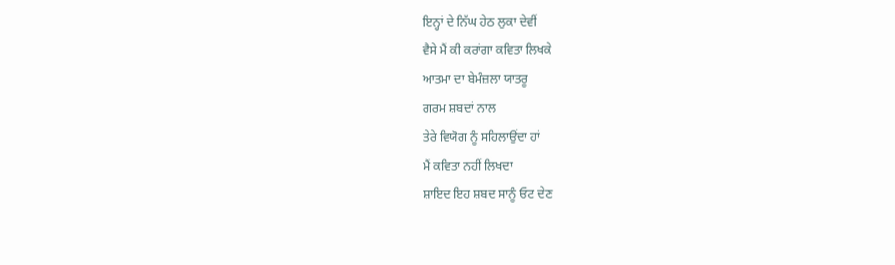ਇਨ੍ਹਾਂ ਦੇ ਨਿੱਘ ਹੇਠ ਲੁਕਾ ਦੇਵੀਂ
ਵੈਸੇ ਮੈਂ ਕੀ ਕਰਾਂਗਾ ਕਵਿਤਾ ਲਿਖਕੇ
ਆਤਮਾ ਦਾ ਬੇਮੰਜ਼ਲਾ ਯਾਤਰੂ
ਗਰਮ ਸ਼ਬਦਾਂ ਨਾਲ
ਤੇਰੇ ਵਿਯੋਗ ਨੂੰ ਸਹਿਲਾਉਂਦਾ ਹਾਂ
ਮੈਂ ਕਵਿਤਾ ਨਹੀਂ ਲਿਖਦਾ
ਸ਼ਾਇਦ ਇਹ ਸ਼ਬਦ ਸਾਨੂੰ ਓਟ ਦੇਣ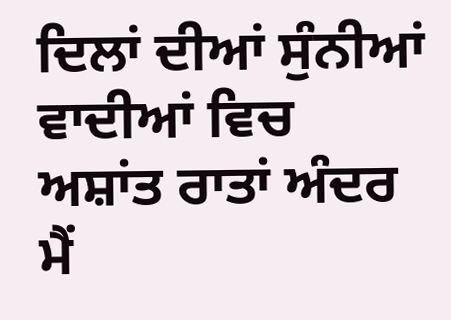ਦਿਲਾਂ ਦੀਆਂ ਸੁੰਨੀਆਂ ਵਾਦੀਆਂ ਵਿਚ
ਅਸ਼ਾਂਤ ਰਾਤਾਂ ਅੰਦਰ
ਮੈਂ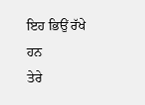ਇਹ ਭਿਉਂ ਰੱਖੇ ਹਨ
ਤੇਰੇ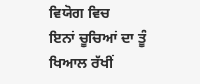ਵਿਯੋਗ ਵਿਚ
ਇਨਾਂ ਚੂਚਿਆਂ ਦਾ ਤੂੰ ਖਿਆਲ ਰੱਖੀਂ